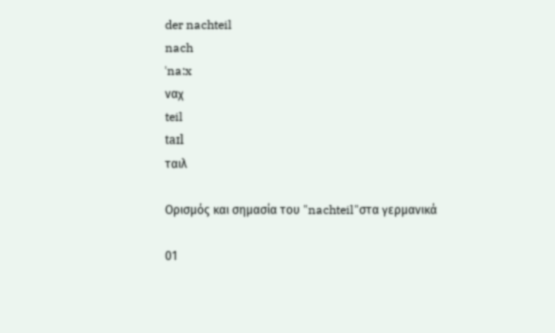der nachteil
nach
ˈna:x
ναχ
teil
taɪl
ταιλ

Ορισμός και σημασία του "nachteil"στα γερμανικά

01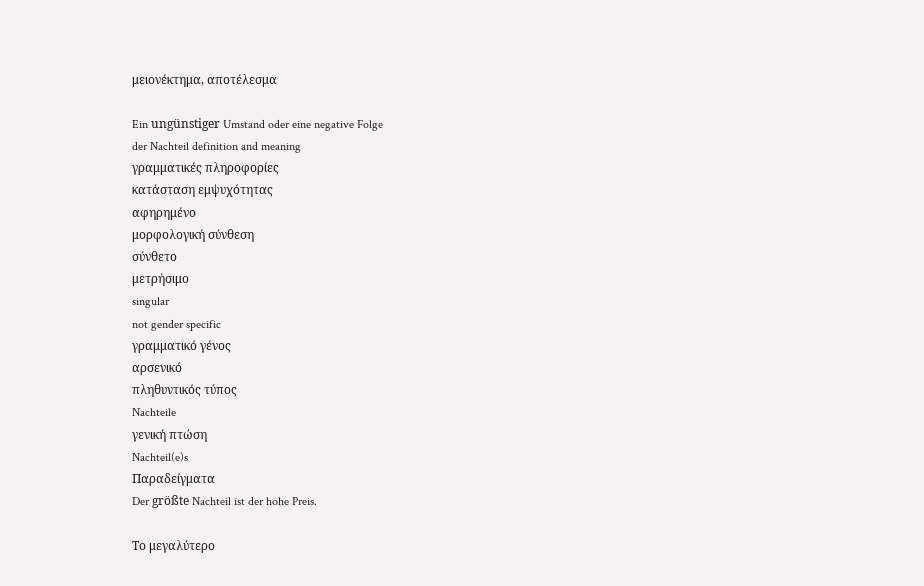μειονέκτημα, αποτέλεσμα

Ein ungünstiger Umstand oder eine negative Folge
der Nachteil definition and meaning
γραμματικές πληροφορίες
κατάσταση εμψυχότητας
αφηρημένο
μορφολογική σύνθεση
σύνθετο
μετρήσιμο
singular
not gender specific
γραμματικό γένος
αρσενικό
πληθυντικός τύπος
Nachteile
γενική πτώση
Nachteil(e)s
Παραδείγματα
Der größte Nachteil ist der hohe Preis.

Το μεγαλύτερο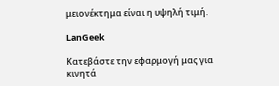μειονέκτημα είναι η υψηλή τιμή.

LanGeek

Κατεβάστε την εφαρμογή μας για κινητά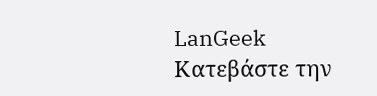LanGeek
Κατεβάστε την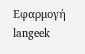Εφαρμογή
langeek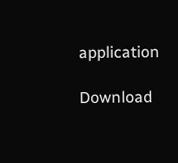application

Download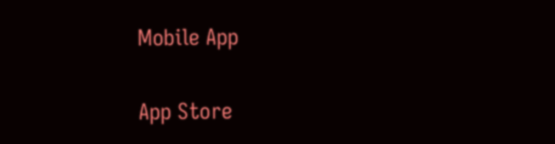Mobile App

App Store